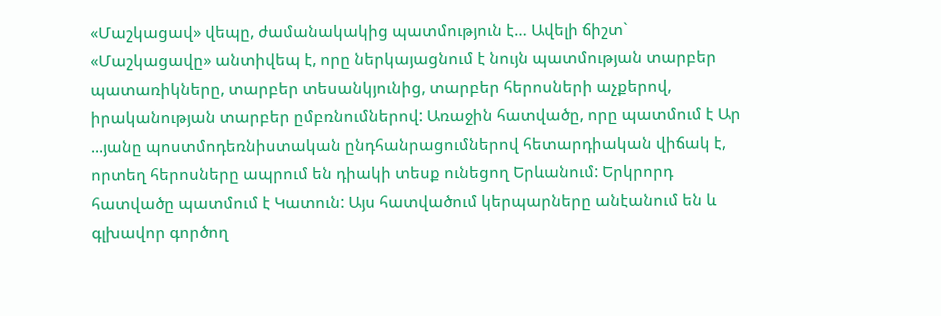«Մաշկացավ» վեպը, ժամանակակից պատմություն է… Ավելի ճիշտ` «Մաշկացավը» անտիվեպ է, որը ներկայացնում է նույն պատմության տարբեր պատառիկները, տարբեր տեսանկյունից, տարբեր հերոսների աչքերով, իրականության տարբեր ըմբռնումներով: Առաջին հատվածը, որը պատմում է Ար ...յանը պոստմոդեռնիստական ընդհանրացումներով հետարդիական վիճակ է, որտեղ հերոսները ապրում են դիակի տեսք ունեցող Երևանում: Երկրորդ հատվածը պատմում է Կատուն: Այս հատվածում կերպարները անէանում են և գլխավոր գործող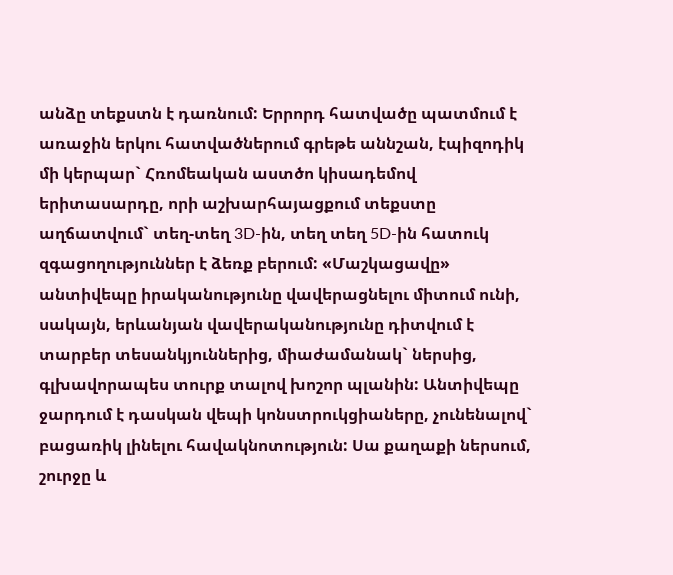անձը տեքստն է դառնում: Երրորդ հատվածը պատմում է առաջին երկու հատվածներում գրեթե աննշան, էպիզոդիկ մի կերպար` Հռոմեական աստծո կիսադեմով երիտասարդը, որի աշխարհայացքում տեքստը աղճատվում` տեղ-տեղ 3D-ին, տեղ տեղ 5D-ին հատուկ զգացողություններ է ձեռք բերում: «Մաշկացավը» անտիվեպը իրականությունը վավերացնելու միտում ունի, սակայն, երևանյան վավերականությունը դիտվում է տարբեր տեսանկյուններից, միաժամանակ` ներսից, գլխավորապես տուրք տալով խոշոր պլանին: Անտիվեպը ջարդում է դասկան վեպի կոնստրուկցիաները, չունենալով` բացառիկ լինելու հավակնոտություն: Սա քաղաքի ներսում, շուրջը և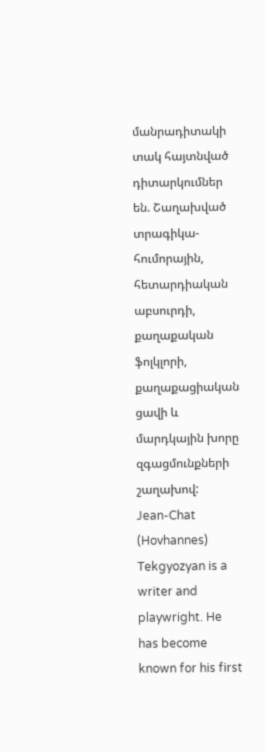մանրադիտակի տակ հայտնված դիտարկումներ են. Շաղախված տրագիկա-հումորային, հետարդիական աբսուրդի, քաղաքական ֆոլկլորի, քաղաքացիական ցավի և մարդկային խորը զգացմունքների շաղախով:
Jean-Chat (Hovhannes) Tekgyozyan is a writer and playwright. He has become known for his first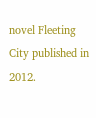novel Fleeting City published in 2012.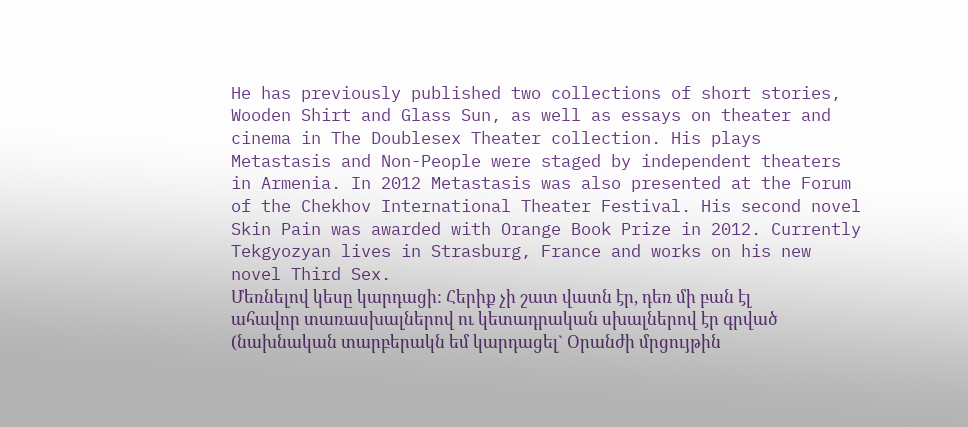He has previously published two collections of short stories, Wooden Shirt and Glass Sun, as well as essays on theater and cinema in The Doublesex Theater collection. His plays Metastasis and Non-People were staged by independent theaters in Armenia. In 2012 Metastasis was also presented at the Forum of the Chekhov International Theater Festival. His second novel Skin Pain was awarded with Orange Book Prize in 2012. Currently Tekgyozyan lives in Strasburg, France and works on his new novel Third Sex.
Մեռնելով կեսը կարդացի: Հերիք չի շատ վատն էր, դեռ մի բան էլ ահավոր տառասխալներով ու կետադրական սխալներով էր գրված (նախնական տարբերակն եմ կարդացել` Օրանժի մրցույթին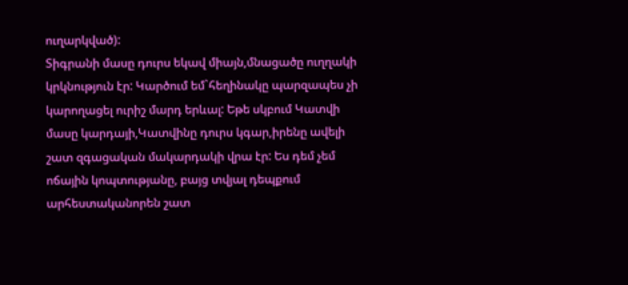ուղարկված):
Տիգրանի մասը դուրս եկավ միայն,մնացածը ուղղակի կրկնություն էր: Կարծում եմ`հեղինակը պարզապես չի կարողացել ուրիշ մարդ երևալ: Եթե սկբում Կատվի մասը կարդայի,Կատվինը դուրս կգար,իրենը ավելի շատ զգացական մակարդակի վրա էր: Ես դեմ չեմ ոճային կոպտությանը, բայց տվյալ դեպքում արհեստականորեն շատ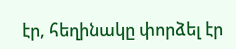էր, հեղինակը փորձել էր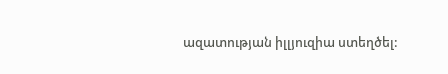ազատության իլլյուզիա ստեղծել: